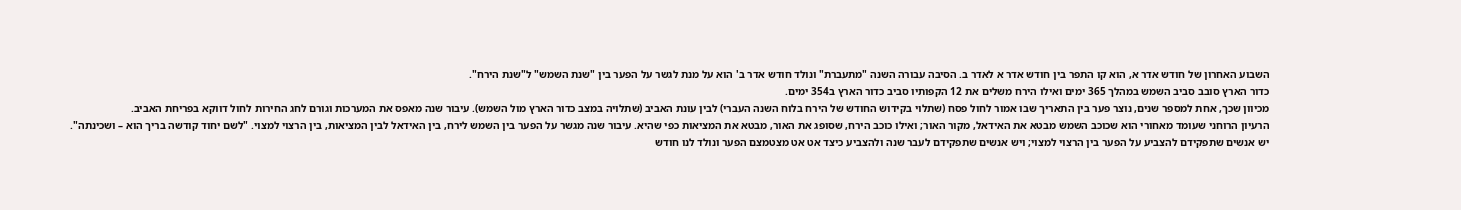השבוע האחרון של חודש אדר א, הוא קו התפר בין חודש אדר א לאדר ב. הסיבה עבורה השנה "מתעברת" ונולד חודש אדר ב' הוא על מנת לגשר על הפער בין "שנת השמש" ל"שנת הירח".
כדור הארץ סובב סביב השמש במהלך 365 ימים ואילו הירח משלים את 12 הקפותיו סביב כדור הארץ ב354 ימים.
מכיוון שכך, אחת למספר שנים, נוצר פער בין התאריך שבו אמור לחול פסח (שתלוי בקידוש החודש של הירח בלוח השנה העברי) לבין עונת האביב (שתלויה במצב כדור הארץ מול השמש). עיבור שנה מאפס את המערכות וגורם לחג החירות לחול דווקא בפריחת האביב.
הרעיון הרוחני שעומד מאחורי הוא שכוכב השמש מבטא את האידאל, מקור האור; ואילו כוכב הירח, שסופג את האור, מבטא את המציאות כפי שהיא. עיבור שנה מגשר על הפער בין השמש לירח, בין האידאל לבין המציאות, בין הרצוי למצוי. "לשם יחוד קודשה בריך הוא – ושכינתה".
יש אנשים שתפקידם להצביע על הפער בין הרצוי למצוי; ויש אנשים שתפקידם לעבר שנה ולהצביע כיצד אט אט מצטמצם הפער ונולד לנו חודש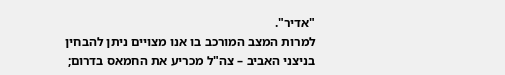"אדיר".
למרות המצב המורכב בו אנו מצויים ניתן להבחין בניצני האביב – צה"ל מכריע את החמאס בדרום;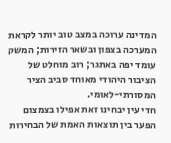המדינה ערוכה במצב טוב יותר לקראת המערכה בצפון ובשאר הזירות; המשק עומד יפה באתגר; רוב מוחלט של הציבור היהודי מאוחד סביב הציר המסורתי-לאומי.
חדי עין יבחינו זאת אפילו בצמצום הפער בין תוצאות האמת של הבחירות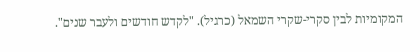המקומיות לבין סקרי-שקרי השמאל (כרגיל). "לקדש חודשים ולעבר שנים".